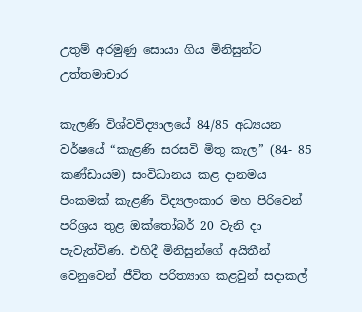උතුම් අරමුණු සොයා ගිය මිනිසුන්ට උත්තමාචාර

කැලණි විශ්වවිද්‍යාලයේ 84/85 අධ්‍යයන වර්ෂයේ “කැළණි සරසවි මිතු කැල” (84- 85 කණ්ඩායම) සංවිධානය කළ දානමය පිංකමක් කැළණි විද්‍යලංකාර මහ පිරිවෙන් පරිශ්‍රය තුළ ඔක්තෝබර් 20 වැනි දා පැවැත්විණ. එහිදී මිනිසුන්ගේ අයිතීන් වෙනුවෙන් ජීවිත පරිත්‍යාග කළවුන් සදාකල්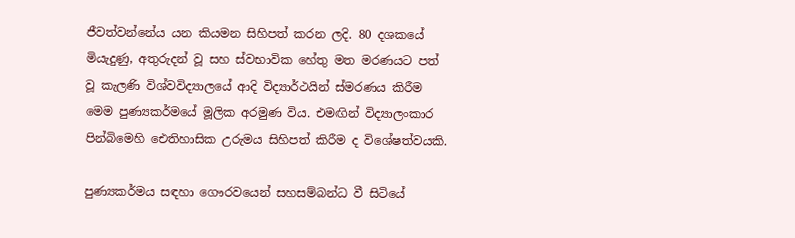ජීවත්වන්නේය යන කියමන සිහිපත් කරන ලදි. 80 දශකයේ මියැදුණු, අතුරුදන් වූ සහ ස්වභාවික හේතු මත මරණයට පත් වූ කැලණි විශ්වවිද්‍යාලයේ ආදි විද්‍යාර්ථයින් ස්මරණය කිරීම මෙම පුණ්‍යකර්මයේ මූලික අරමුණ විය. එමඟින් විද්‍යාලංකාර පින්බිමෙහි ඓතිහාසික උරුමය සිහිපත් කිරීම ද විශේෂත්වයකි.

පුණ්‍යකර්මය සඳහා ගෞරවයෙන් සහසම්බන්ධ වී සිටියේ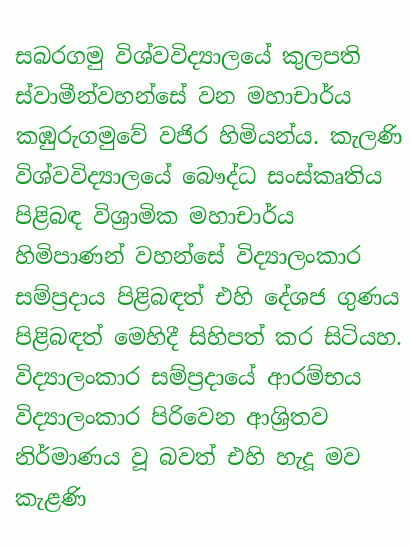සබරගමු විශ්වවිද්‍යාලයේ කුලපති ස්වාමීන්වහන්සේ වන මහාචාර්ය කඹුරුගමුවේ වජිර හිමියන්ය. කැලණි විශ්වවිද්‍යාලයේ බෞද්ධ සංස්කෘතිය පිළිබඳ විශ්‍රාමික මහාචාර්ය හිමිපාණන් වහන්සේ විද්‍යාලංකාර සම්ප්‍රදාය පිළිබඳත් එහි දේශජ ගුණය පිළිබඳත් මෙහිදී සිහිපත් කර සිටියහ. විද්‍යාලංකාර සම්ප්‍රදායේ ආරම්භය විද්‍යාලංකාර පිරිවෙන ආශ්‍රිතව නිර්මාණය වූ බවත් එහි හැදූ මව කැළණි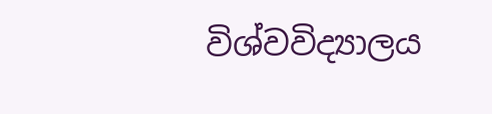විශ්වවිද්‍යාලය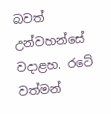බවත් උන්වහන්සේ වදාළහ. රටේ වත්මන්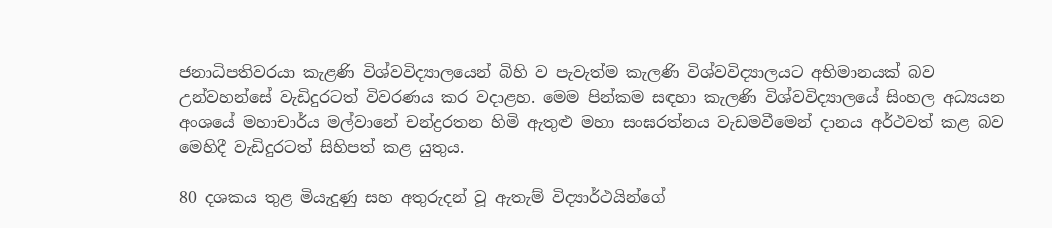ජනාධිපතිවරයා කැළණි විශ්වවිද්‍යාලයෙන් බිහි ව පැවැත්ම කැලණි විශ්වවිද්‍යාලයට අභිමානයක් බව උන්වහන්සේ වැඩිදුරටත් විවරණය කර වදාළහ. මෙම පින්කම සඳහා කැලණි විශ්වවිද්‍යාලයේ සිංහල අධ්‍යයන අංශයේ මහාචාර්ය මල්වානේ චන්ද්‍රරතන හිමි ඇතුළු මහා සංඝරත්නය වැඩමවීමෙන් දානය අර්ථවත් කළ බව මෙහිදී වැඩිදුරටත් සිහිපත් කළ යුතුය.

80 දශකය තුළ මියැදුණු සහ අතුරුදන් වූ ඇතැම් විද්‍යාර්ථයින්ගේ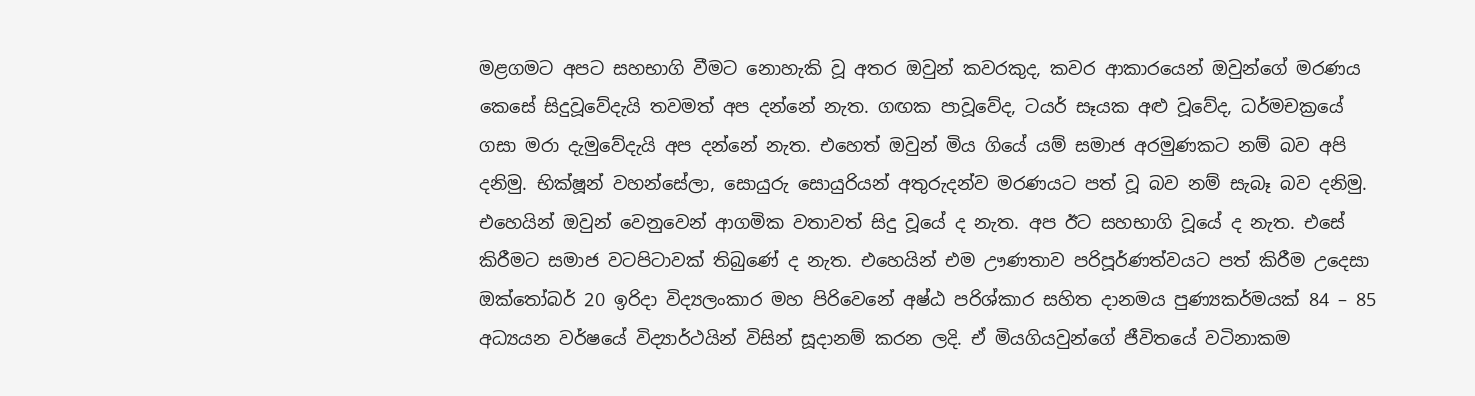මළගමට අපට සහභාගි වීමට නොහැකි වූ අතර ඔවුන් කවරකුද, කවර ආකාරයෙන් ඔවුන්ගේ මරණය කෙසේ සිදුවූවේදැයි තවමත් අප දන්නේ නැත. ගඟක පාවූවේද, ටයර් සෑයක අළු වූවේද, ධර්මචක්‍රයේ ගසා මරා දැමුවේදැයි අප දන්නේ නැත. එහෙත් ඔවුන් මිය ගියේ යම් සමාජ අරමුණකට නම් බව අපි දනිමු. භික්ෂූන් වහන්සේලා, සොයුරු සොයුරියන් අතුරුදන්ව මරණයට පත් වූ බව නම් සැබෑ බව දනිමු. එහෙයින් ඔවුන් වෙනුවෙන් ආගමික වතාවත් සිදු වූයේ ද නැත. අප ඊට සහභාගි වූයේ ද නැත. එසේ කිරීමට සමාජ වටපිටාවක් තිබුණේ ද නැත. එහෙයින් එම ඌණතාව පරිපූර්ණත්වයට පත් කිරීම උදෙසා ඔක්තෝබර් 20 ඉරිදා විද්‍යලංකාර මහ පිරිවෙනේ අෂ්ඨ පරිශ්කාර සහිත දානමය පුණ්‍යකර්මයක් 84 – 85 අධ්‍යයන වර්ෂයේ විද්‍යාර්ථයින් විසින් සූදානම් කරන ලදි. ඒ මියගියවුන්ගේ ජීවිතයේ වටිනාකම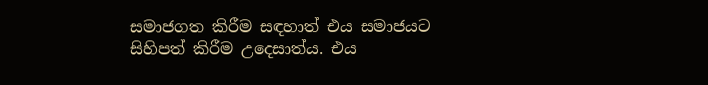සමාජගත කිරීම සඳහාත් එය සමාජයට සිහිපත් කිරීම උදෙසාත්ය. එය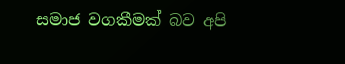සමාජ වගකීමක් බව අපි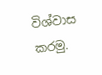විශ්වාස කරමු.